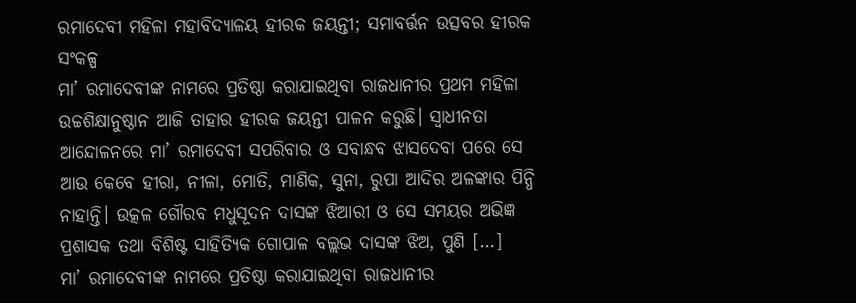ରମାଦେବୀ ମହିଳା ମହାବିଦ୍ୟାଳୟ ହୀରକ ଜୟନ୍ତୀ; ସମାବର୍ତ୍ତନ ଉତ୍ସବର ହୀରକ ସଂକଳ୍ପ
ମା’ ରମାଦେବୀଙ୍କ ନାମରେ ପ୍ରତିଷ୍ଠା କରାଯାଇଥିବା ରାଜଧାନୀର ପ୍ରଥମ ମହିଳା ଉଚ୍ଚଶିକ୍ଷାନୁଷ୍ଠାନ ଆଜି ତାହାର ହୀରକ ଜୟନ୍ତୀ ପାଳନ କରୁଛି। ସ୍ୱାଧୀନତା ଆନ୍ଦୋଳନରେ ମା’ ରମାଦେବୀ ସପରିବାର ଓ ସବାନ୍ଧବ ଝାସଦେବା ପରେ ସେ ଆଉ କେବେ ହୀରା, ନୀଳା, ମୋତି, ମାଣିକ, ସୁନା, ରୁପା ଆଦିର ଅଳଙ୍କାର ପିନ୍ଧି ନାହାନ୍ତି। ଉତ୍କଳ ଗୌରବ ମଧୁସୂଦନ ଦାସଙ୍କ ଝିଆରୀ ଓ ସେ ସମୟର ଅଭିଜ୍ଞ ପ୍ରଶାସକ ତଥା ବିଶିଷ୍ଟ ସାହିତ୍ୟିକ ଗୋପାଳ ବଲ୍ଲଭ ଦାସଙ୍କ ଝିଅ, ପୁଣି […]
ମା’ ରମାଦେବୀଙ୍କ ନାମରେ ପ୍ରତିଷ୍ଠା କରାଯାଇଥିବା ରାଜଧାନୀର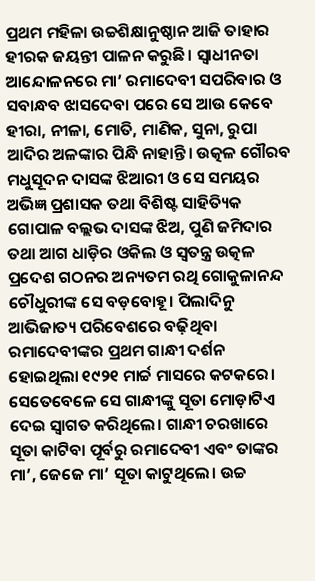ପ୍ରଥମ ମହିଳା ଉଚ୍ଚଶିକ୍ଷାନୁଷ୍ଠାନ ଆଜି ତାହାର ହୀରକ ଜୟନ୍ତୀ ପାଳନ କରୁଛି। ସ୍ୱାଧୀନତା ଆନ୍ଦୋଳନରେ ମା’ ରମାଦେବୀ ସପରିବାର ଓ ସବାନ୍ଧବ ଝାସଦେବା ପରେ ସେ ଆଉ କେବେ ହୀରା, ନୀଳା, ମୋତି, ମାଣିକ, ସୁନା, ରୁପା ଆଦିର ଅଳଙ୍କାର ପିନ୍ଧି ନାହାନ୍ତି। ଉତ୍କଳ ଗୌରବ ମଧୁସୂଦନ ଦାସଙ୍କ ଝିଆରୀ ଓ ସେ ସମୟର ଅଭିଜ୍ଞ ପ୍ରଶାସକ ତଥା ବିଶିଷ୍ଟ ସାହିତ୍ୟିକ ଗୋପାଳ ବଲ୍ଲଭ ଦାସଙ୍କ ଝିଅ, ପୁଣି ଜମିଦାର ତଥା ଆଗ ଧାଡ଼ିର ଓକିଲ ଓ ସ୍ୱତନ୍ତ୍ର ଉତ୍କଳ ପ୍ରଦେଶ ଗଠନର ଅନ୍ୟତମ ରଥି ଗୋକୁଳାନନ୍ଦ ଚୌଧୁରୀଙ୍କ ସେ ବଡ଼ବୋହୂ। ପିଲାଦିନୁ ଆଭିଜାତ୍ୟ ପରିବେଶରେ ବଢ଼ିଥିବା ରମାଦେବୀଙ୍କର ପ୍ରଥମ ଗାନ୍ଧୀ ଦର୍ଶନ ହୋଇଥିଲା ୧୯୨୧ ମାର୍ଚ୍ଚ ମାସରେ କଟକରେ। ସେତେବେଳେ ସେ ଗାନ୍ଧୀଙ୍କୁ ସୂତା ମୋଡ଼ାଟିଏ ଦେଇ ସ୍ୱାଗତ କରିଥିଲେ। ଗାନ୍ଧୀ ଚରଖାରେ ସୂତା କାଟିବା ପୂର୍ବରୁ ରମାଦେବୀ ଏବଂ ତାଙ୍କର ମା’, ଜେଜେ ମା’ ସୂତା କାଟୁଥିଲେ। ଉଚ୍ଚ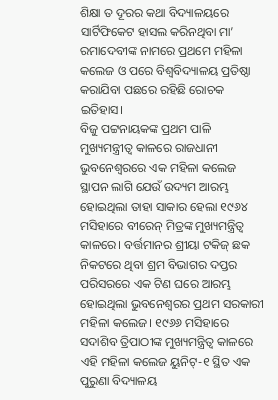ଶିକ୍ଷା ତ ଦୂରର କଥା ବିଦ୍ୟାଳୟରେ ସାର୍ଟିଫିକେଟ ହାସଲ କରିନଥିବା ମା’ ରମାଦେବୀଙ୍କ ନାମରେ ପ୍ରଥମେ ମହିଳା କଲେଜ ଓ ପରେ ବିଶ୍ୱବିଦ୍ୟାଳୟ ପ୍ରତିଷ୍ଠା କରାଯିବା ପଛରେ ରହିଛି ରୋଚକ ଇତିହାସ।
ବିଜୁ ପଟ୍ଟନାୟକଙ୍କ ପ୍ରଥମ ପାଳି ମୁଖ୍ୟମନ୍ତ୍ରୀତ୍ୱ କାଳରେ ରାଜଧାନୀ ଭୁବନେଶ୍ୱରରେ ଏକ ମହିଳା କଲେଜ ସ୍ଥାପନ ଲାଗି ଯେଉଁ ଉଦ୍ୟମ ଆରମ୍ଭ ହୋଇଥିଲା ତାହା ସାକାର ହେଲା ୧୯୬୪ ମସିହାରେ ବୀରେନ୍ ମିତ୍ରଙ୍କ ମୁଖ୍ୟମନ୍ତ୍ରିତ୍ୱ କାଳରେ। ବର୍ତ୍ତମାନର ଶ୍ରୀୟା ଟକିଜ୍ ଛକ ନିକଟରେ ଥିବା ଶ୍ରମ ବିଭାଗର ଦପ୍ତର ପରିସରରେ ଏକ ଟିଣ ଘରେ ଆରମ୍ଭ ହୋଇଥିଲା ଭୁବନେଶ୍ୱରର ପ୍ରଥମ ସରକାରୀ ମହିଳା କଲେଜ। ୧୯୬୬ ମସିହାରେ ସଦାଶିବ ତ୍ରିପାଠୀଙ୍କ ମୁଖ୍ୟମନ୍ତ୍ରିତ୍ୱ କାଳରେ ଏହି ମହିଳା କଲେଜ ୟୁନିଟ୍-୧ ସ୍ଥିତ ଏକ ପୁରୁଣା ବିଦ୍ୟାଳୟ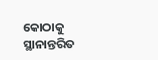କୋଠାକୁ ସ୍ଥାନାନ୍ତରିତ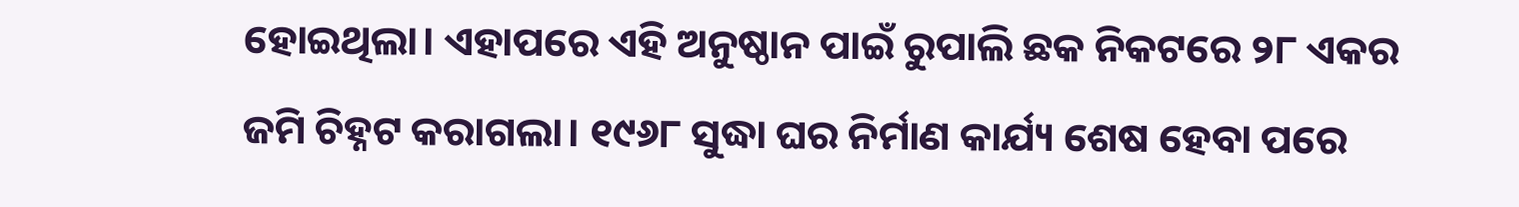ହୋଇଥିଲା। ଏହାପରେ ଏହି ଅନୁଷ୍ଠାନ ପାଇଁ ରୁପାଲି ଛକ ନିକଟରେ ୨୮ ଏକର ଜମି ଚିହ୍ନଟ କରାଗଲା। ୧୯୬୮ ସୁଦ୍ଧା ଘର ନିର୍ମାଣ କାର୍ଯ୍ୟ ଶେଷ ହେବା ପରେ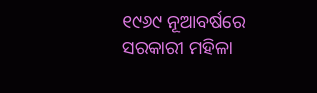୧୯୬୯ ନୂଆବର୍ଷରେ ସରକାରୀ ମହିଳା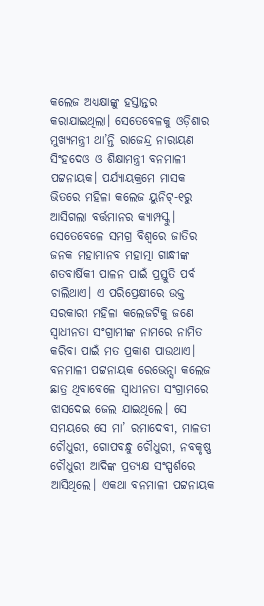କଲେଜ ଅଧ୍ୟକ୍ଷାଙ୍କୁ ହସ୍ତାନ୍ତର କରାଯାଇଥିଲା। ସେତେବେଳକୁ ଓଡ଼ିଶାର ମୁଖ୍ୟମନ୍ତ୍ରୀ ଥା’ନ୍ତି ରାଜେନ୍ଦ୍ର ନାରାୟଣ ସିଂହଦେଓ ଓ ଶିକ୍ଷାମନ୍ତ୍ରୀ ବନମାଳୀ ପଟ୍ଟନାୟକ। ପର୍ଯ୍ୟାୟକ୍ରମେ ମାସକ ଭିତରେ ମହିଳା କଲେଜ ୟୁନିଟ୍-୧ରୁ ଆସିଗଲା ବର୍ତ୍ତମାନର କ୍ୟାମ୍ପସ୍କୁ।
ସେତେବେଳେ ସମଗ୍ର ବିଶ୍ୱରେ ଜାତିର ଜନକ ମହାମାନବ ମହାତ୍ମା ଗାନ୍ଧୀଙ୍କ ଶତବାର୍ଷିକୀ ପାଳନ ପାଇଁ ପ୍ରସ୍ତୁତି ପର୍ବ ଚାଲିଥାଏ। ଏ ପରିପ୍ରେକ୍ଷୀରେ ଉକ୍ତ ସରକାରୀ ମହିଳା କଲେଜଟିକୁ ଜଣେ ସ୍ୱାଧୀନତା ସଂଗ୍ରାମୀଙ୍କ ନାମରେ ନାମିତ କରିବା ପାଇଁ ମତ ପ୍ରକାଶ ପାଉଥାଏ। ବନମାଳୀ ପଟ୍ଟନାୟକ ରେଭେନ୍ସା କଲେଜ ଛାତ୍ର ଥିବାବେଳେ ସ୍ୱାଧୀନତା ସଂଗ୍ରାମରେ ଝାସଦେଇ ଜେଲ ଯାଇଥିଲେ। ସେ ସମୟରେ ସେ ମା’ ରମାଦେବୀ, ମାଳତୀ ଚୌଧୁରୀ, ଗୋପବନ୍ଧୁ ଚୌଧୁରୀ, ନବକୃଷ୍ଣ ଚୌଧୁରୀ ଆଦିଙ୍କ ପ୍ରତ୍ୟକ୍ଷ ସଂସ୍ପର୍ଶରେ ଆସିଥିଲେ। ଏକଥା ବନମାଳୀ ପଟ୍ଟନାୟକ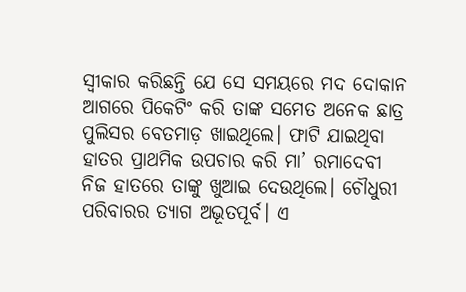ସ୍ୱୀକାର କରିଛନ୍ତି ଯେ ସେ ସମୟରେ ମଦ ଦୋକାନ ଆଗରେ ପିକେଟିଂ କରି ତାଙ୍କ ସମେତ ଅନେକ ଛାତ୍ର ପୁଲିସର ବେତମାଡ଼ ଖାଇଥିଲେ। ଫାଟି ଯାଇଥିବା ହାତର ପ୍ରାଥମିକ ଉପଚାର କରି ମା’ ରମାଦେବୀ ନିଜ ହାତରେ ତାଙ୍କୁ ଖୁଆଇ ଦେଉଥିଲେ। ଚୌଧୁରୀ ପରିବାରର ତ୍ୟାଗ ଅଭୂତପୂର୍ବ। ଏ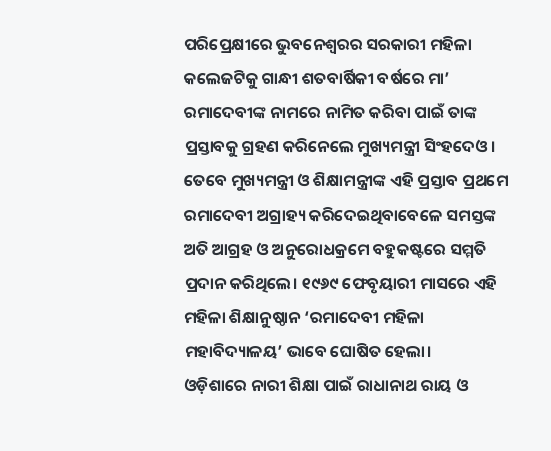ପରିପ୍ରେକ୍ଷୀରେ ଭୁବନେଶ୍ୱରର ସରକାରୀ ମହିଳା କଲେଜଟିକୁ ଗାନ୍ଧୀ ଶତବାର୍ଷିକୀ ବର୍ଷରେ ମା’ ରମାଦେବୀଙ୍କ ନାମରେ ନାମିତ କରିବା ପାଇଁ ତାଙ୍କ ପ୍ରସ୍ତାବକୁ ଗ୍ରହଣ କରିନେଲେ ମୁଖ୍ୟମନ୍ତ୍ରୀ ସିଂହଦେଓ। ତେବେ ମୁଖ୍ୟମନ୍ତ୍ରୀ ଓ ଶିକ୍ଷାମନ୍ତ୍ରୀଙ୍କ ଏହି ପ୍ରସ୍ତାବ ପ୍ରଥମେ ରମାଦେବୀ ଅଗ୍ରାହ୍ୟ କରିଦେଇଥିବାବେଳେ ସମସ୍ତଙ୍କ ଅତି ଆଗ୍ରହ ଓ ଅନୁରୋଧକ୍ରମେ ବହୁକଷ୍ଟରେ ସମ୍ମତି ପ୍ରଦାନ କରିଥିଲେ। ୧୯୬୯ ଫେବୃୟାରୀ ମାସରେ ଏହି ମହିଳା ଶିକ୍ଷାନୁଷ୍ଠାନ ‘ରମାଦେବୀ ମହିଳା ମହାବିଦ୍ୟାଳୟ’ ଭାବେ ଘୋଷିତ ହେଲା।
ଓଡ଼ିଶାରେ ନାରୀ ଶିକ୍ଷା ପାଇଁ ରାଧାନାଥ ରାୟ ଓ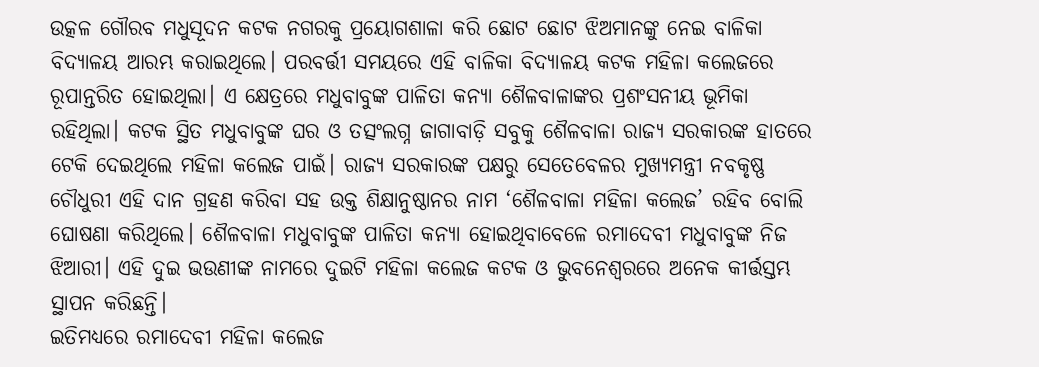ଉତ୍କଳ ଗୌରବ ମଧୁସୂଦନ କଟକ ନଗରକୁ ପ୍ରୟୋଗଶାଳା କରି ଛୋଟ ଛୋଟ ଝିଅମାନଙ୍କୁ ନେଇ ବାଳିକା ବିଦ୍ୟାଳୟ ଆରମ୍ଭ କରାଇଥିଲେ। ପରବର୍ତ୍ତୀ ସମୟରେ ଏହି ବାଳିକା ବିଦ୍ୟାଳୟ କଟକ ମହିଳା କଲେଜରେ ରୂପାନ୍ତରିତ ହୋଇଥିଲା। ଏ କ୍ଷେତ୍ରରେ ମଧୁବାବୁଙ୍କ ପାଳିତା କନ୍ୟା ଶୈଳବାଳାଙ୍କର ପ୍ରଶଂସନୀୟ ଭୂମିକା ରହିଥିଲା। କଟକ ସ୍ଥିତ ମଧୁବାବୁଙ୍କ ଘର ଓ ତତ୍ସଂଲଗ୍ନ ଜାଗାବାଡ଼ି ସବୁକୁ ଶୈଳବାଳା ରାଜ୍ୟ ସରକାରଙ୍କ ହାତରେ ଟେକି ଦେଇଥିଲେ ମହିଳା କଲେଜ ପାଇଁ। ରାଜ୍ୟ ସରକାରଙ୍କ ପକ୍ଷରୁ ସେତେବେଳର ମୁଖ୍ୟମନ୍ତ୍ରୀ ନବକୃଷ୍ଣ ଚୌଧୁରୀ ଏହି ଦାନ ଗ୍ରହଣ କରିବା ସହ ଉକ୍ତ ଶିକ୍ଷାନୁଷ୍ଠାନର ନାମ ‘ଶୈଳବାଳା ମହିଳା କଲେଜ’ ରହିବ ବୋଲି ଘୋଷଣା କରିଥିଲେ। ଶୈଳବାଳା ମଧୁବାବୁଙ୍କ ପାଳିତା କନ୍ୟା ହୋଇଥିବାବେଳେ ରମାଦେବୀ ମଧୁବାବୁଙ୍କ ନିଜ ଝିଆରୀ। ଏହି ଦୁଇ ଭଉଣୀଙ୍କ ନାମରେ ଦୁଇଟି ମହିଳା କଲେଜ କଟକ ଓ ଭୁବନେଶ୍ୱରରେ ଅନେକ କୀର୍ତ୍ତସ୍ତମ୍ଭ ସ୍ଥାପନ କରିଛନ୍ତି।
ଇତିମଧ୍ୟରେ ରମାଦେବୀ ମହିଳା କଲେଜ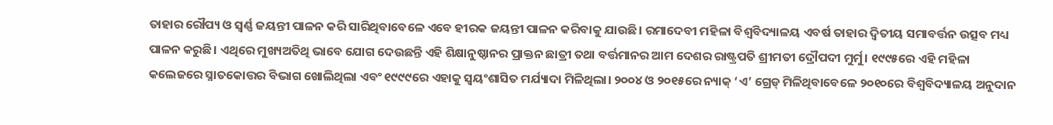ତାହାର ରୌପ୍ୟ ଓ ସ୍ୱର୍ଣ୍ଣ ଜୟନ୍ତୀ ପାଳନ କରି ସାରିଥିବାବେଳେ ଏବେ ହୀରକ ଜୟନ୍ତୀ ପାଳନ କରିବାକୁ ଯାଉଛି। ରମାଦେବୀ ମହିଳା ବିଶ୍ୱବିଦ୍ୟାଳୟ ଏବର୍ଷ ତାହାର ଦ୍ୱିତୀୟ ସମାବର୍ତ୍ତନ ଉତ୍ସବ ମଧ୍ୟ ପାଳନ କରୁଛି। ଏଥିରେ ମୁଖ୍ୟଅତିଥି ଭାବେ ଯୋଗ ଦେଉଛନ୍ତି ଏହି ଶିକ୍ଷାନୁଷ୍ଠାନର ପ୍ରାକ୍ତନ ଛାତ୍ରୀ ତଥା ବର୍ତ୍ତମାନର ଆମ ଦେଶର ରାଷ୍ଟ୍ରପତି ଶ୍ରୀମତୀ ଦ୍ରୌପଦୀ ମୁର୍ମୁ। ୧୯୯୫ରେ ଏହି ମହିଳା କଲେଜରେ ସ୍ନାତକୋତ୍ତର ବିଭାଗ ଖୋଲିଥିଲା ଏବଂ ୧୯୯୯ରେ ଏହାକୁ ସ୍ୱୟଂଶାସିତ ମର୍ଯ୍ୟାଦା ମିଳିଥିଲା। ୨୦୦୪ ଓ ୨୦୧୫ରେ ନ୍ୟାକ୍ ‘ଏ’ ଗ୍ରେଡ୍ ମିଳିଥିବାବେଳେ ୨୦୧୦ରେ ବିଶ୍ୱବିଦ୍ୟାଳୟ ଅନୁଦାନ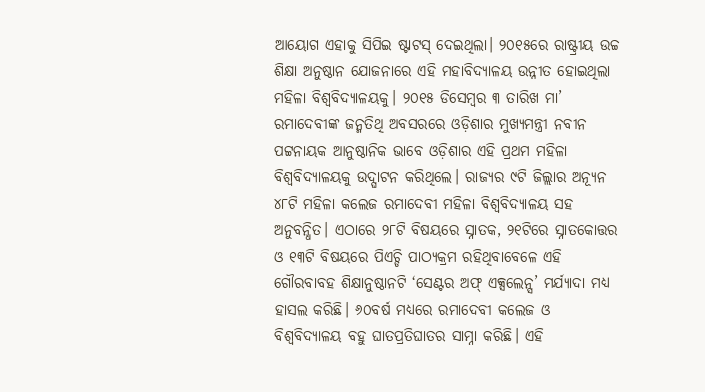ଆୟୋଗ ଏହାକୁ ସିପିଇ ଷ୍ଟାଟସ୍ ଦେଇଥିଲା। ୨୦୧୫ରେ ରାଷ୍ଟ୍ରୀୟ ଉଚ୍ଚ ଶିକ୍ଷା ଅନୁଷ୍ଠାନ ଯୋଜନାରେ ଏହି ମହାବିଦ୍ୟାଳୟ ଉନ୍ନୀତ ହୋଇଥିଲା ମହିଳା ବିଶ୍ୱବିଦ୍ୟାଳୟକୁ। ୨୦୧୫ ଡିସେମ୍ବର ୩ ତାରିଖ ମା’ ରମାଦେବୀଙ୍କ ଜନ୍ମତିଥି ଅବସରରେ ଓଡ଼ିଶାର ମୁଖ୍ୟମନ୍ତ୍ରୀ ନବୀନ ପଟ୍ଟନାୟକ ଆନୁଷ୍ଠାନିକ ଭାବେ ଓଡ଼ିଶାର ଏହି ପ୍ରଥମ ମହିଳା ବିଶ୍ୱବିଦ୍ୟାଳୟକୁ ଉଦ୍ଘାଟନ କରିଥିଲେ। ରାଜ୍ୟର ୯ଟି ଜିଲ୍ଲାର ଅନ୍ୟୂନ ୪୮ଟି ମହିଳା କଲେଜ ରମାଦେବୀ ମହିଳା ବିଶ୍ୱବିଦ୍ୟାଳୟ ସହ ଅନୁବନ୍ଧିତ। ଏଠାରେ ୨୮ଟି ବିଷୟରେ ସ୍ନାତକ, ୨୧ଟିରେ ସ୍ନାତକୋତ୍ତର ଓ ୧୩ଟି ବିଷୟରେ ପିଏଚ୍ଡି ପାଠ୍ୟକ୍ରମ ରହିଥିବାବେଳେ ଏହି ଗୌରବାବହ ଶିକ୍ଷାନୁଷ୍ଠାନଟି ‘ସେଣ୍ଟର ଅଫ୍ ଏକ୍ସଲେନ୍ସ’ ମର୍ଯ୍ୟାଦା ମଧ୍ୟ ହାସଲ କରିଛି। ୬୦ବର୍ଷ ମଧ୍ୟରେ ରମାଦେବୀ କଲେଜ ଓ ବିଶ୍ୱବିଦ୍ୟାଳୟ ବହୁ ଘାତପ୍ରତିଘାତର ସାମ୍ନା କରିଛି। ଏହି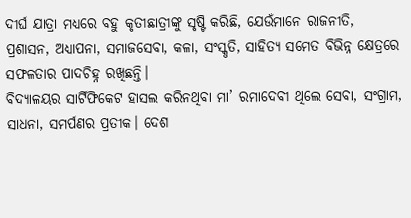ଦୀର୍ଘ ଯାତ୍ରା ମଧ୍ୟରେ ବହୁ କୃତୀଛାତ୍ରୀଙ୍କୁ ସୃଷ୍ଟି କରିଛି, ଯେଉଁମାନେ ରାଜନୀତି, ପ୍ରଶାସନ, ଅଧ୍ୟାପନା, ସମାଜସେବା, କଳା, ସଂସ୍କୃତି, ସାହିତ୍ୟ ସମେତ ବିଭିନ୍ନ କ୍ଷେତ୍ରରେ ସଫଳତାର ପାଦଚିହ୍ନ ରଖିଛନ୍ତି।
ବିଦ୍ୟାଳୟର ସାର୍ଟିଫିକେଟ ହାସଲ କରିନଥିବା ମା’ ରମାଦେବୀ ଥିଲେ ସେବା, ସଂଗ୍ରାମ, ସାଧନା, ସମର୍ପଣର ପ୍ରତୀକ। ଦେଶ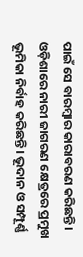ପାଇଁ ସେ ବାରମ୍ବାର କାରାବରଣ କରିଛନ୍ତି। ଓଡ଼ିଶାରେ ନାରୀ ଜାଗରଣ କ୍ଷେତ୍ରରେ ପ୍ରମୁଖ ଭୂମିକା ନିର୍ବାହ କରିଛନ୍ତି। ଭୂଦାନ ଓ ସମ୍ପୂର୍ଣ୍ଣ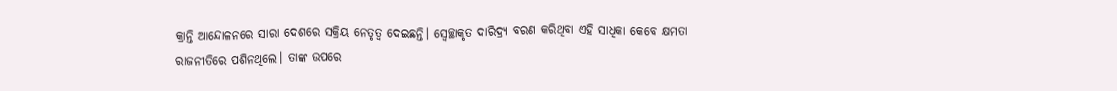କ୍ରାନ୍ତି ଆନ୍ଦୋଳନରେ ସାରା ଦେଶରେ ସକ୍ରିୟ ନେତୃତ୍ୱ ଦେଇଛନ୍ତି। ସ୍ୱେଚ୍ଛାକୃତ ଦାରିଦ୍ର୍ୟ ବରଣ କରିଥିବା ଏହି ସାଧିକା କେବେ କ୍ଷମତା ରାଜନୀତିରେ ପଶିନଥିଲେ। ତାଙ୍କ ଉପରେ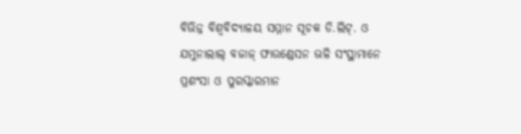ବିଭିନ୍ନ ବିଶ୍ୱବିଦ୍ୟାଳୟ ସମ୍ମାନ ସୂଚକ ଡି.ଲିଟ୍. ଓ ଯମୁନାଲାଲ୍ ବଜାଜ୍ ଫାଉଣ୍ଡେସନ ଭଳି ସଂସ୍ଥାମାନେ ପ୍ରଶଂସା ଓ ପୁରସ୍କାରମାନ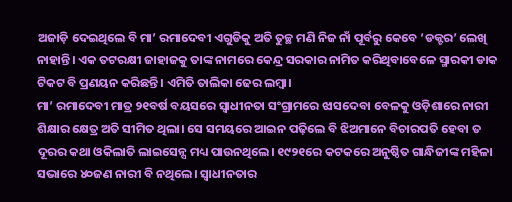ଅଜାଡ଼ି ଦେଇଥିଲେ ବି ମା’ ରମାଦେବୀ ଏଗୁଡିକୁ ଅତି ତୁଚ୍ଛ ମଣି ନିଜ ନାଁ ପୂର୍ବରୁ କେବେ ‘ଡକ୍ଟର’ ଲେଖି ନାହାନ୍ତି। ଏକ ତଟରକ୍ଷୀ ଜାହାଜକୁ ତାଙ୍କ ନାମରେ କେନ୍ଦ୍ର ସରକାର ନାମିତ କରିଥିବାବେଳେ ସ୍ମାରକୀ ଡାକ ଟିକଟ ବି ପ୍ରଣୟନ କରିଛନ୍ତି। ଏମିତି ତାଲିକା ଢେର ଲମ୍ବା।
ମା’ ରମାଦେବୀ ମାତ୍ର ୨୧ବର୍ଷ ବୟସରେ ସ୍ୱାଧୀନତା ସଂଗ୍ରାମରେ ଝାସଦେବା ବେଳକୁ ଓଡ଼ିଶାରେ ନାରୀ ଶିକ୍ଷାର କ୍ଷେତ୍ର ଅତି ସୀମିତ ଥିଲା। ସେ ସମୟରେ ଆଇନ ପଢ଼ିଲେ ବି ଝିଅମାନେ ବିଚାରପତି ହେବା ତ ଦୂରର କଥା ଓକିଲାତି ଲାଇସେନ୍ସ ମଧ୍ୟ ପାଉନଥିଲେ। ୧୯୨୧ରେ କଟକରେ ଅନୁଷ୍ଠିତ ଗାନ୍ଧିଜୀଙ୍କ ମହିଳା ସଭାରେ ୪୦ଜଣ ନାରୀ ବି ନଥିଲେ। ସ୍ୱାଧୀନତାର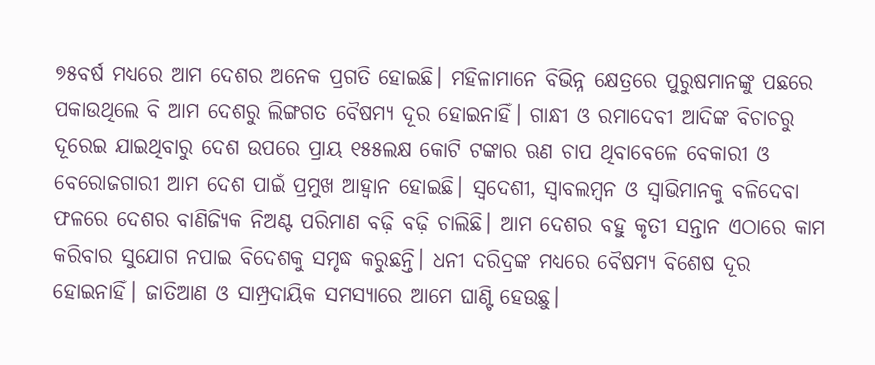୭୫ବର୍ଷ ମଧ୍ୟରେ ଆମ ଦେଶର ଅନେକ ପ୍ରଗତି ହୋଇଛି। ମହିଳାମାନେ ବିଭିନ୍ନ କ୍ଷେତ୍ରରେ ପୁରୁଷମାନଙ୍କୁ ପଛରେ ପକାଉଥିଲେ ବି ଆମ ଦେଶରୁ ଲିଙ୍ଗଗତ ବୈଷମ୍ୟ ଦୂର ହୋଇନାହିଁ। ଗାନ୍ଧୀ ଓ ରମାଦେବୀ ଆଦିଙ୍କ ବିଚାଚରୁ ଦୂରେଇ ଯାଇଥିବାରୁ ଦେଶ ଉପରେ ପ୍ରାୟ ୧୫୫ଲକ୍ଷ କୋଟି ଟଙ୍କାର ଋଣ ଚାପ ଥିବାବେଳେ ବେକାରୀ ଓ ବେରୋଜଗାରୀ ଆମ ଦେଶ ପାଇଁ ପ୍ରମୁଖ ଆହ୍ୱାନ ହୋଇଛି। ସ୍ୱଦେଶୀ, ସ୍ୱାବଲମ୍ବନ ଓ ସ୍ୱାଭିମାନକୁ ବଳିଦେବା ଫଳରେ ଦେଶର ବାଣିଜ୍ୟିକ ନିଅଣ୍ଟ ପରିମାଣ ବଢ଼ି ବଢ଼ି ଚାଲିଛି। ଆମ ଦେଶର ବହୁ କୃତୀ ସନ୍ତାନ ଏଠାରେ କାମ କରିବାର ସୁଯୋଗ ନପାଇ ବିଦେଶକୁ ସମୃଦ୍ଧ କରୁଛନ୍ତି। ଧନୀ ଦରିଦ୍ରଙ୍କ ମଧ୍ୟରେ ବୈଷମ୍ୟ ବିଶେଷ ଦୂର ହୋଇନାହିଁ। ଜାତିଆଣ ଓ ସାମ୍ପ୍ରଦାୟିକ ସମସ୍ୟାରେ ଆମେ ଘାଣ୍ଟି ହେଉଛୁ।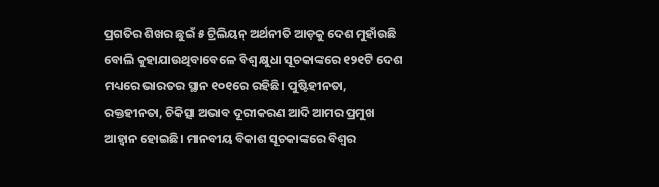ପ୍ରଗତିର ଶିଖର ଛୁଇଁ ୫ ଟ୍ରିଲିୟନ୍ ଅର୍ଥନୀତି ଆଡ଼କୁ ଦେଶ ମୁହାଁଉଛି ବୋଲି କୁହାଯାଉଥିବାବେଳେ ବିଶ୍ୱ କ୍ଷୁଧା ସୂଚକାଙ୍କରେ ୧୨୧ଟି ଦେଶ ମଧ୍ୟରେ ଭାରତର ସ୍ଥାନ ୧୦୧ରେ ରହିଛି। ପୁଷ୍ଟିହୀନତା, ରକ୍ତହୀନତା, ଚିକିତ୍ସା ଅଭାବ ଦୂରୀକରଣ ଆଦି ଆମର ପ୍ରମୁଖ ଆହ୍ୱାନ ହୋଇଛି। ମାନବୀୟ ବିକାଶ ସୂଚକାଙ୍କରେ ବିଶ୍ୱର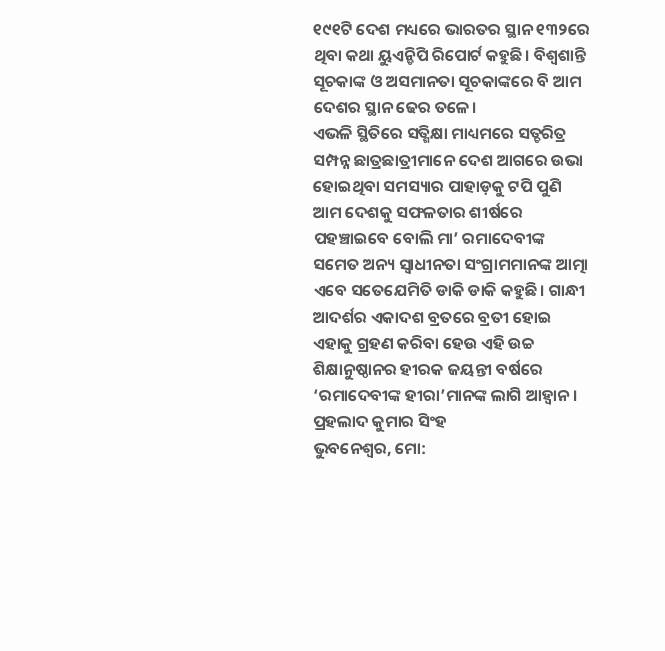୧୯୧ଟି ଦେଶ ମଧ୍ୟରେ ଭାରତର ସ୍ଥାନ ୧୩୨ରେ ଥିବା କଥା ୟୁଏନ୍ଡିପି ରିପୋର୍ଟ କହୁଛି। ବିଶ୍ୱଶାନ୍ତି ସୂଚକାଙ୍କ ଓ ଅସମାନତା ସୂଚକାଙ୍କରେ ବି ଆମ ଦେଶର ସ୍ଥାନ ଢେର ତଳେ।
ଏଭଳି ସ୍ଥିତିରେ ସତ୍ଶିକ୍ଷା ମାଧ୍ୟମରେ ସତ୍ଚରିତ୍ର ସମ୍ପନ୍ନ ଛାତ୍ରଛାତ୍ରୀମାନେ ଦେଶ ଆଗରେ ଉଭା ହୋଇଥିବା ସମସ୍ୟାର ପାହାଡ଼କୁ ଟପି ପୁଣି ଆମ ଦେଶକୁ ସଫଳତାର ଶୀର୍ଷରେ ପହଞ୍ଚାଇବେ ବୋଲି ମା’ ରମାଦେବୀଙ୍କ ସମେତ ଅନ୍ୟ ସ୍ୱାଧୀନତା ସଂଗ୍ରାମମାନଙ୍କ ଆତ୍ମା ଏବେ ସତେଯେମିତି ଡାକି ଡାକି କହୁଛି। ଗାନ୍ଧୀ ଆଦର୍ଶର ଏକାଦଶ ବ୍ରତରେ ବ୍ରତୀ ହୋଇ ଏହାକୁ ଗ୍ରହଣ କରିବା ହେଉ ଏହି ଉଚ୍ଚ ଶିକ୍ଷାନୁଷ୍ଠାନର ହୀରକ ଜୟନ୍ତୀ ବର୍ଷରେ ‘ରମାଦେବୀଙ୍କ ହୀରା’ମାନଙ୍କ ଲାଗି ଆହ୍ୱାନ।
ପ୍ରହଲାଦ କୁମାର ସିଂହ
ଭୁବନେଶ୍ୱର, ମୋ: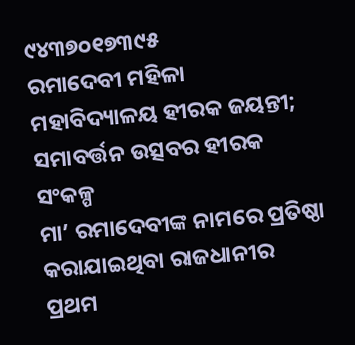୯୪୩୭୦୧୭୩୯୫
ରମାଦେବୀ ମହିଳା ମହାବିଦ୍ୟାଳୟ ହୀରକ ଜୟନ୍ତୀ; ସମାବର୍ତ୍ତନ ଉତ୍ସବର ହୀରକ ସଂକଳ୍ପ
ମା’ ରମାଦେବୀଙ୍କ ନାମରେ ପ୍ରତିଷ୍ଠା କରାଯାଇଥିବା ରାଜଧାନୀର ପ୍ରଥମ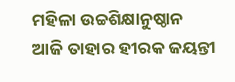ମହିଳା ଉଚ୍ଚଶିକ୍ଷାନୁଷ୍ଠାନ ଆଜି ତାହାର ହୀରକ ଜୟନ୍ତୀ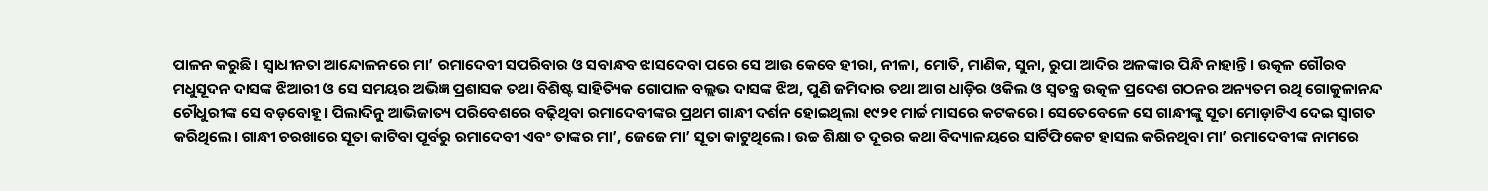ପାଳନ କରୁଛି। ସ୍ୱାଧୀନତା ଆନ୍ଦୋଳନରେ ମା’ ରମାଦେବୀ ସପରିବାର ଓ ସବାନ୍ଧବ ଝାସଦେବା ପରେ ସେ ଆଉ କେବେ ହୀରା, ନୀଳା, ମୋତି, ମାଣିକ, ସୁନା, ରୁପା ଆଦିର ଅଳଙ୍କାର ପିନ୍ଧି ନାହାନ୍ତି। ଉତ୍କଳ ଗୌରବ ମଧୁସୂଦନ ଦାସଙ୍କ ଝିଆରୀ ଓ ସେ ସମୟର ଅଭିଜ୍ଞ ପ୍ରଶାସକ ତଥା ବିଶିଷ୍ଟ ସାହିତ୍ୟିକ ଗୋପାଳ ବଲ୍ଲଭ ଦାସଙ୍କ ଝିଅ, ପୁଣି ଜମିଦାର ତଥା ଆଗ ଧାଡ଼ିର ଓକିଲ ଓ ସ୍ୱତନ୍ତ୍ର ଉତ୍କଳ ପ୍ରଦେଶ ଗଠନର ଅନ୍ୟତମ ରଥି ଗୋକୁଳାନନ୍ଦ ଚୌଧୁରୀଙ୍କ ସେ ବଡ଼ବୋହୂ। ପିଲାଦିନୁ ଆଭିଜାତ୍ୟ ପରିବେଶରେ ବଢ଼ିଥିବା ରମାଦେବୀଙ୍କର ପ୍ରଥମ ଗାନ୍ଧୀ ଦର୍ଶନ ହୋଇଥିଲା ୧୯୨୧ ମାର୍ଚ୍ଚ ମାସରେ କଟକରେ। ସେତେବେଳେ ସେ ଗାନ୍ଧୀଙ୍କୁ ସୂତା ମୋଡ଼ାଟିଏ ଦେଇ ସ୍ୱାଗତ କରିଥିଲେ। ଗାନ୍ଧୀ ଚରଖାରେ ସୂତା କାଟିବା ପୂର୍ବରୁ ରମାଦେବୀ ଏବଂ ତାଙ୍କର ମା’, ଜେଜେ ମା’ ସୂତା କାଟୁଥିଲେ। ଉଚ୍ଚ ଶିକ୍ଷା ତ ଦୂରର କଥା ବିଦ୍ୟାଳୟରେ ସାର୍ଟିଫିକେଟ ହାସଲ କରିନଥିବା ମା’ ରମାଦେବୀଙ୍କ ନାମରେ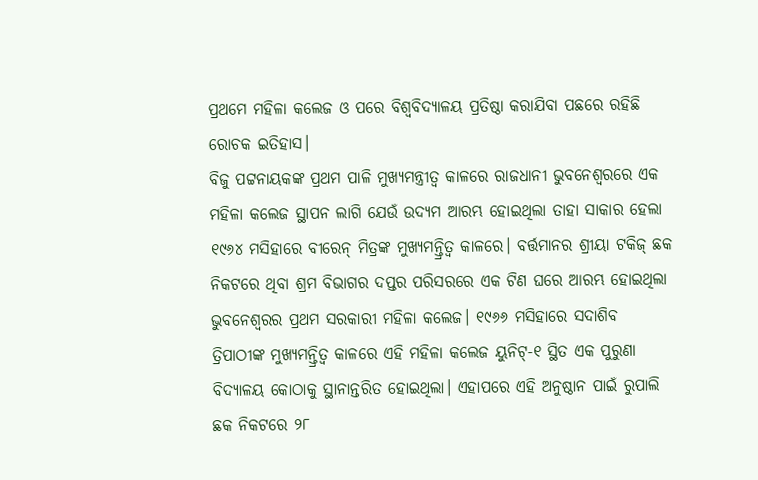ପ୍ରଥମେ ମହିଳା କଲେଜ ଓ ପରେ ବିଶ୍ୱବିଦ୍ୟାଳୟ ପ୍ରତିଷ୍ଠା କରାଯିବା ପଛରେ ରହିଛି ରୋଚକ ଇତିହାସ।
ବିଜୁ ପଟ୍ଟନାୟକଙ୍କ ପ୍ରଥମ ପାଳି ମୁଖ୍ୟମନ୍ତ୍ରୀତ୍ୱ କାଳରେ ରାଜଧାନୀ ଭୁବନେଶ୍ୱରରେ ଏକ ମହିଳା କଲେଜ ସ୍ଥାପନ ଲାଗି ଯେଉଁ ଉଦ୍ୟମ ଆରମ୍ଭ ହୋଇଥିଲା ତାହା ସାକାର ହେଲା ୧୯୬୪ ମସିହାରେ ବୀରେନ୍ ମିତ୍ରଙ୍କ ମୁଖ୍ୟମନ୍ତ୍ରିତ୍ୱ କାଳରେ। ବର୍ତ୍ତମାନର ଶ୍ରୀୟା ଟକିଜ୍ ଛକ ନିକଟରେ ଥିବା ଶ୍ରମ ବିଭାଗର ଦପ୍ତର ପରିସରରେ ଏକ ଟିଣ ଘରେ ଆରମ୍ଭ ହୋଇଥିଲା ଭୁବନେଶ୍ୱରର ପ୍ରଥମ ସରକାରୀ ମହିଳା କଲେଜ। ୧୯୬୬ ମସିହାରେ ସଦାଶିବ ତ୍ରିପାଠୀଙ୍କ ମୁଖ୍ୟମନ୍ତ୍ରିତ୍ୱ କାଳରେ ଏହି ମହିଳା କଲେଜ ୟୁନିଟ୍-୧ ସ୍ଥିତ ଏକ ପୁରୁଣା ବିଦ୍ୟାଳୟ କୋଠାକୁ ସ୍ଥାନାନ୍ତରିତ ହୋଇଥିଲା। ଏହାପରେ ଏହି ଅନୁଷ୍ଠାନ ପାଇଁ ରୁପାଲି ଛକ ନିକଟରେ ୨୮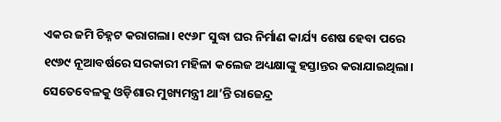ଏକର ଜମି ଚିହ୍ନଟ କରାଗଲା। ୧୯୬୮ ସୁଦ୍ଧା ଘର ନିର୍ମାଣ କାର୍ଯ୍ୟ ଶେଷ ହେବା ପରେ ୧୯୬୯ ନୂଆବର୍ଷରେ ସରକାରୀ ମହିଳା କଲେଜ ଅଧ୍ୟକ୍ଷାଙ୍କୁ ହସ୍ତାନ୍ତର କରାଯାଇଥିଲା। ସେତେବେଳକୁ ଓଡ଼ିଶାର ମୁଖ୍ୟମନ୍ତ୍ରୀ ଥା’ନ୍ତି ରାଜେନ୍ଦ୍ର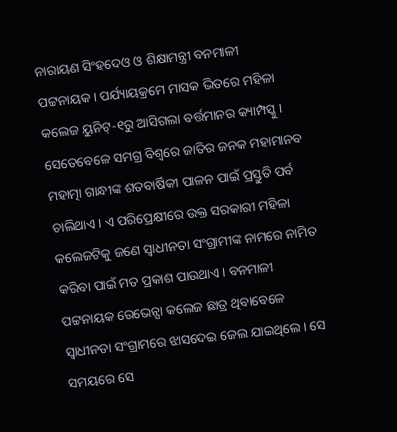ନାରାୟଣ ସିଂହଦେଓ ଓ ଶିକ୍ଷାମନ୍ତ୍ରୀ ବନମାଳୀ ପଟ୍ଟନାୟକ। ପର୍ଯ୍ୟାୟକ୍ରମେ ମାସକ ଭିତରେ ମହିଳା କଲେଜ ୟୁନିଟ୍-୧ରୁ ଆସିଗଲା ବର୍ତ୍ତମାନର କ୍ୟାମ୍ପସ୍କୁ।
ସେତେବେଳେ ସମଗ୍ର ବିଶ୍ୱରେ ଜାତିର ଜନକ ମହାମାନବ ମହାତ୍ମା ଗାନ୍ଧୀଙ୍କ ଶତବାର୍ଷିକୀ ପାଳନ ପାଇଁ ପ୍ରସ୍ତୁତି ପର୍ବ ଚାଲିଥାଏ। ଏ ପରିପ୍ରେକ୍ଷୀରେ ଉକ୍ତ ସରକାରୀ ମହିଳା କଲେଜଟିକୁ ଜଣେ ସ୍ୱାଧୀନତା ସଂଗ୍ରାମୀଙ୍କ ନାମରେ ନାମିତ କରିବା ପାଇଁ ମତ ପ୍ରକାଶ ପାଉଥାଏ। ବନମାଳୀ ପଟ୍ଟନାୟକ ରେଭେନ୍ସା କଲେଜ ଛାତ୍ର ଥିବାବେଳେ ସ୍ୱାଧୀନତା ସଂଗ୍ରାମରେ ଝାସଦେଇ ଜେଲ ଯାଇଥିଲେ। ସେ ସମୟରେ ସେ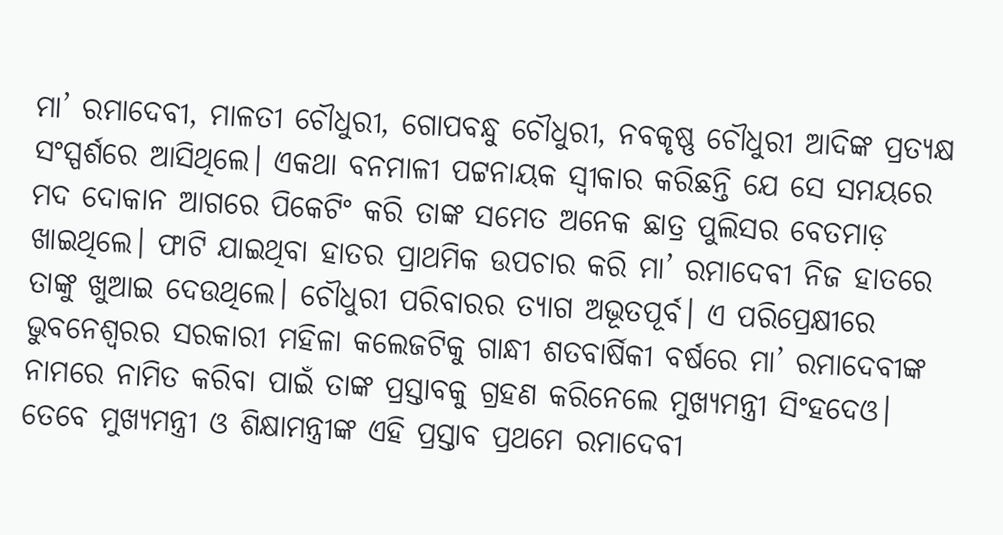ମା’ ରମାଦେବୀ, ମାଳତୀ ଚୌଧୁରୀ, ଗୋପବନ୍ଧୁ ଚୌଧୁରୀ, ନବକୃଷ୍ଣ ଚୌଧୁରୀ ଆଦିଙ୍କ ପ୍ରତ୍ୟକ୍ଷ ସଂସ୍ପର୍ଶରେ ଆସିଥିଲେ। ଏକଥା ବନମାଳୀ ପଟ୍ଟନାୟକ ସ୍ୱୀକାର କରିଛନ୍ତି ଯେ ସେ ସମୟରେ ମଦ ଦୋକାନ ଆଗରେ ପିକେଟିଂ କରି ତାଙ୍କ ସମେତ ଅନେକ ଛାତ୍ର ପୁଲିସର ବେତମାଡ଼ ଖାଇଥିଲେ। ଫାଟି ଯାଇଥିବା ହାତର ପ୍ରାଥମିକ ଉପଚାର କରି ମା’ ରମାଦେବୀ ନିଜ ହାତରେ ତାଙ୍କୁ ଖୁଆଇ ଦେଉଥିଲେ। ଚୌଧୁରୀ ପରିବାରର ତ୍ୟାଗ ଅଭୂତପୂର୍ବ। ଏ ପରିପ୍ରେକ୍ଷୀରେ ଭୁବନେଶ୍ୱରର ସରକାରୀ ମହିଳା କଲେଜଟିକୁ ଗାନ୍ଧୀ ଶତବାର୍ଷିକୀ ବର୍ଷରେ ମା’ ରମାଦେବୀଙ୍କ ନାମରେ ନାମିତ କରିବା ପାଇଁ ତାଙ୍କ ପ୍ରସ୍ତାବକୁ ଗ୍ରହଣ କରିନେଲେ ମୁଖ୍ୟମନ୍ତ୍ରୀ ସିଂହଦେଓ। ତେବେ ମୁଖ୍ୟମନ୍ତ୍ରୀ ଓ ଶିକ୍ଷାମନ୍ତ୍ରୀଙ୍କ ଏହି ପ୍ରସ୍ତାବ ପ୍ରଥମେ ରମାଦେବୀ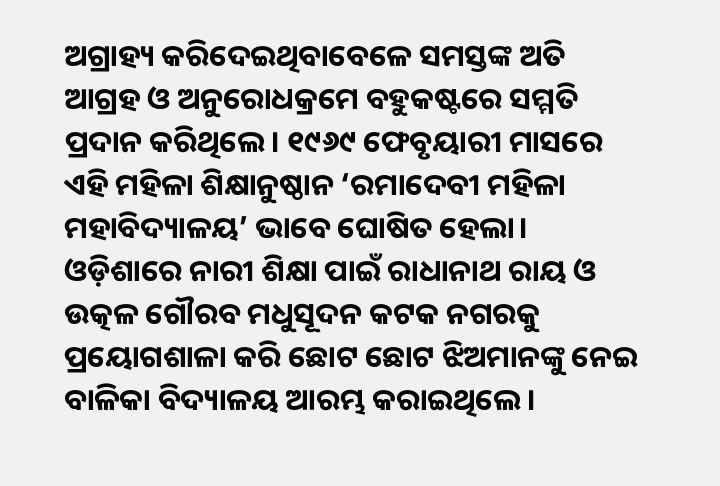ଅଗ୍ରାହ୍ୟ କରିଦେଇଥିବାବେଳେ ସମସ୍ତଙ୍କ ଅତି ଆଗ୍ରହ ଓ ଅନୁରୋଧକ୍ରମେ ବହୁକଷ୍ଟରେ ସମ୍ମତି ପ୍ରଦାନ କରିଥିଲେ। ୧୯୬୯ ଫେବୃୟାରୀ ମାସରେ ଏହି ମହିଳା ଶିକ୍ଷାନୁଷ୍ଠାନ ‘ରମାଦେବୀ ମହିଳା ମହାବିଦ୍ୟାଳୟ’ ଭାବେ ଘୋଷିତ ହେଲା।
ଓଡ଼ିଶାରେ ନାରୀ ଶିକ୍ଷା ପାଇଁ ରାଧାନାଥ ରାୟ ଓ ଉତ୍କଳ ଗୌରବ ମଧୁସୂଦନ କଟକ ନଗରକୁ ପ୍ରୟୋଗଶାଳା କରି ଛୋଟ ଛୋଟ ଝିଅମାନଙ୍କୁ ନେଇ ବାଳିକା ବିଦ୍ୟାଳୟ ଆରମ୍ଭ କରାଇଥିଲେ।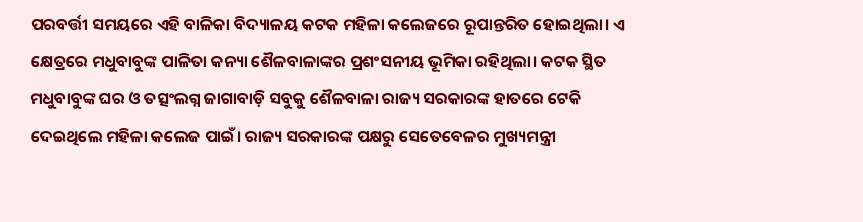ପରବର୍ତ୍ତୀ ସମୟରେ ଏହି ବାଳିକା ବିଦ୍ୟାଳୟ କଟକ ମହିଳା କଲେଜରେ ରୂପାନ୍ତରିତ ହୋଇଥିଲା। ଏ କ୍ଷେତ୍ରରେ ମଧୁବାବୁଙ୍କ ପାଳିତା କନ୍ୟା ଶୈଳବାଳାଙ୍କର ପ୍ରଶଂସନୀୟ ଭୂମିକା ରହିଥିଲା। କଟକ ସ୍ଥିତ ମଧୁବାବୁଙ୍କ ଘର ଓ ତତ୍ସଂଲଗ୍ନ ଜାଗାବାଡ଼ି ସବୁକୁ ଶୈଳବାଳା ରାଜ୍ୟ ସରକାରଙ୍କ ହାତରେ ଟେକି ଦେଇଥିଲେ ମହିଳା କଲେଜ ପାଇଁ। ରାଜ୍ୟ ସରକାରଙ୍କ ପକ୍ଷରୁ ସେତେବେଳର ମୁଖ୍ୟମନ୍ତ୍ରୀ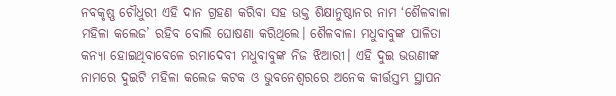ନବକୃଷ୍ଣ ଚୌଧୁରୀ ଏହି ଦାନ ଗ୍ରହଣ କରିବା ସହ ଉକ୍ତ ଶିକ୍ଷାନୁଷ୍ଠାନର ନାମ ‘ଶୈଳବାଳା ମହିଳା କଲେଜ’ ରହିବ ବୋଲି ଘୋଷଣା କରିଥିଲେ। ଶୈଳବାଳା ମଧୁବାବୁଙ୍କ ପାଳିତା କନ୍ୟା ହୋଇଥିବାବେଳେ ରମାଦେବୀ ମଧୁବାବୁଙ୍କ ନିଜ ଝିଆରୀ। ଏହି ଦୁଇ ଭଉଣୀଙ୍କ ନାମରେ ଦୁଇଟି ମହିଳା କଲେଜ କଟକ ଓ ଭୁବନେଶ୍ୱରରେ ଅନେକ କୀର୍ତ୍ତସ୍ତମ୍ଭ ସ୍ଥାପନ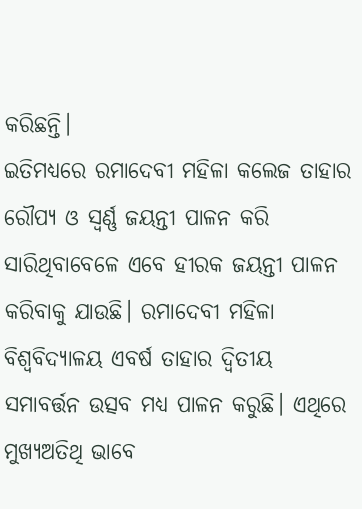କରିଛନ୍ତି।
ଇତିମଧ୍ୟରେ ରମାଦେବୀ ମହିଳା କଲେଜ ତାହାର ରୌପ୍ୟ ଓ ସ୍ୱର୍ଣ୍ଣ ଜୟନ୍ତୀ ପାଳନ କରି ସାରିଥିବାବେଳେ ଏବେ ହୀରକ ଜୟନ୍ତୀ ପାଳନ କରିବାକୁ ଯାଉଛି। ରମାଦେବୀ ମହିଳା ବିଶ୍ୱବିଦ୍ୟାଳୟ ଏବର୍ଷ ତାହାର ଦ୍ୱିତୀୟ ସମାବର୍ତ୍ତନ ଉତ୍ସବ ମଧ୍ୟ ପାଳନ କରୁଛି। ଏଥିରେ ମୁଖ୍ୟଅତିଥି ଭାବେ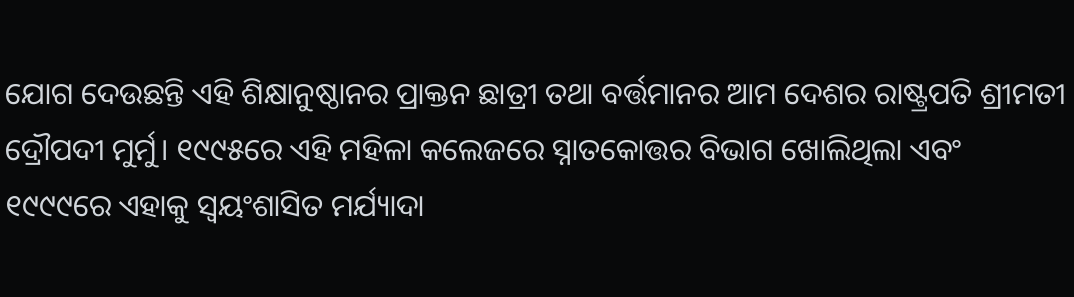ଯୋଗ ଦେଉଛନ୍ତି ଏହି ଶିକ୍ଷାନୁଷ୍ଠାନର ପ୍ରାକ୍ତନ ଛାତ୍ରୀ ତଥା ବର୍ତ୍ତମାନର ଆମ ଦେଶର ରାଷ୍ଟ୍ରପତି ଶ୍ରୀମତୀ ଦ୍ରୌପଦୀ ମୁର୍ମୁ। ୧୯୯୫ରେ ଏହି ମହିଳା କଲେଜରେ ସ୍ନାତକୋତ୍ତର ବିଭାଗ ଖୋଲିଥିଲା ଏବଂ ୧୯୯୯ରେ ଏହାକୁ ସ୍ୱୟଂଶାସିତ ମର୍ଯ୍ୟାଦା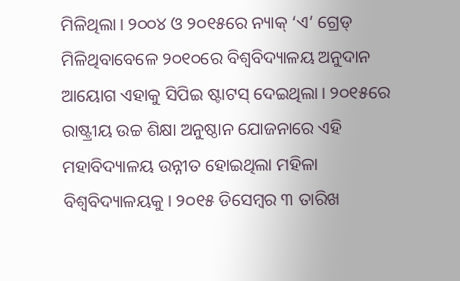ମିଳିଥିଲା। ୨୦୦୪ ଓ ୨୦୧୫ରେ ନ୍ୟାକ୍ ‘ଏ’ ଗ୍ରେଡ୍ ମିଳିଥିବାବେଳେ ୨୦୧୦ରେ ବିଶ୍ୱବିଦ୍ୟାଳୟ ଅନୁଦାନ ଆୟୋଗ ଏହାକୁ ସିପିଇ ଷ୍ଟାଟସ୍ ଦେଇଥିଲା। ୨୦୧୫ରେ ରାଷ୍ଟ୍ରୀୟ ଉଚ୍ଚ ଶିକ୍ଷା ଅନୁଷ୍ଠାନ ଯୋଜନାରେ ଏହି ମହାବିଦ୍ୟାଳୟ ଉନ୍ନୀତ ହୋଇଥିଲା ମହିଳା ବିଶ୍ୱବିଦ୍ୟାଳୟକୁ। ୨୦୧୫ ଡିସେମ୍ବର ୩ ତାରିଖ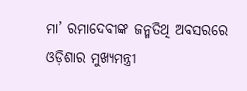ମା’ ରମାଦେବୀଙ୍କ ଜନ୍ମତିଥି ଅବସରରେ ଓଡ଼ିଶାର ମୁଖ୍ୟମନ୍ତ୍ରୀ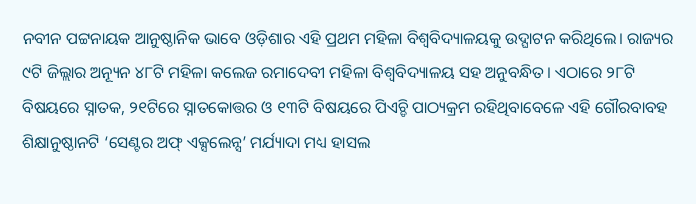ନବୀନ ପଟ୍ଟନାୟକ ଆନୁଷ୍ଠାନିକ ଭାବେ ଓଡ଼ିଶାର ଏହି ପ୍ରଥମ ମହିଳା ବିଶ୍ୱବିଦ୍ୟାଳୟକୁ ଉଦ୍ଘାଟନ କରିଥିଲେ। ରାଜ୍ୟର ୯ଟି ଜିଲ୍ଲାର ଅନ୍ୟୂନ ୪୮ଟି ମହିଳା କଲେଜ ରମାଦେବୀ ମହିଳା ବିଶ୍ୱବିଦ୍ୟାଳୟ ସହ ଅନୁବନ୍ଧିତ। ଏଠାରେ ୨୮ଟି ବିଷୟରେ ସ୍ନାତକ, ୨୧ଟିରେ ସ୍ନାତକୋତ୍ତର ଓ ୧୩ଟି ବିଷୟରେ ପିଏଚ୍ଡି ପାଠ୍ୟକ୍ରମ ରହିଥିବାବେଳେ ଏହି ଗୌରବାବହ ଶିକ୍ଷାନୁଷ୍ଠାନଟି ‘ସେଣ୍ଟର ଅଫ୍ ଏକ୍ସଲେନ୍ସ’ ମର୍ଯ୍ୟାଦା ମଧ୍ୟ ହାସଲ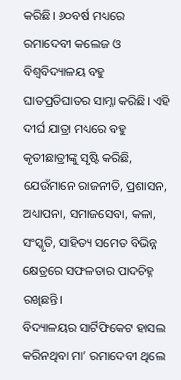କରିଛି। ୬୦ବର୍ଷ ମଧ୍ୟରେ ରମାଦେବୀ କଲେଜ ଓ ବିଶ୍ୱବିଦ୍ୟାଳୟ ବହୁ ଘାତପ୍ରତିଘାତର ସାମ୍ନା କରିଛି। ଏହି ଦୀର୍ଘ ଯାତ୍ରା ମଧ୍ୟରେ ବହୁ କୃତୀଛାତ୍ରୀଙ୍କୁ ସୃଷ୍ଟି କରିଛି, ଯେଉଁମାନେ ରାଜନୀତି, ପ୍ରଶାସନ, ଅଧ୍ୟାପନା, ସମାଜସେବା, କଳା, ସଂସ୍କୃତି, ସାହିତ୍ୟ ସମେତ ବିଭିନ୍ନ କ୍ଷେତ୍ରରେ ସଫଳତାର ପାଦଚିହ୍ନ ରଖିଛନ୍ତି।
ବିଦ୍ୟାଳୟର ସାର୍ଟିଫିକେଟ ହାସଲ କରିନଥିବା ମା’ ରମାଦେବୀ ଥିଲେ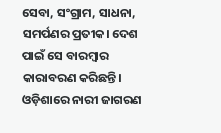ସେବା, ସଂଗ୍ରାମ, ସାଧନା, ସମର୍ପଣର ପ୍ରତୀକ। ଦେଶ ପାଇଁ ସେ ବାରମ୍ବାର କାରାବରଣ କରିଛନ୍ତି। ଓଡ଼ିଶାରେ ନାରୀ ଜାଗରଣ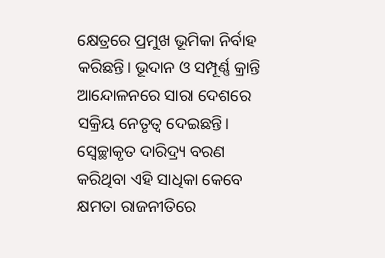କ୍ଷେତ୍ରରେ ପ୍ରମୁଖ ଭୂମିକା ନିର୍ବାହ କରିଛନ୍ତି। ଭୂଦାନ ଓ ସମ୍ପୂର୍ଣ୍ଣ କ୍ରାନ୍ତି ଆନ୍ଦୋଳନରେ ସାରା ଦେଶରେ ସକ୍ରିୟ ନେତୃତ୍ୱ ଦେଇଛନ୍ତି। ସ୍ୱେଚ୍ଛାକୃତ ଦାରିଦ୍ର୍ୟ ବରଣ କରିଥିବା ଏହି ସାଧିକା କେବେ କ୍ଷମତା ରାଜନୀତିରେ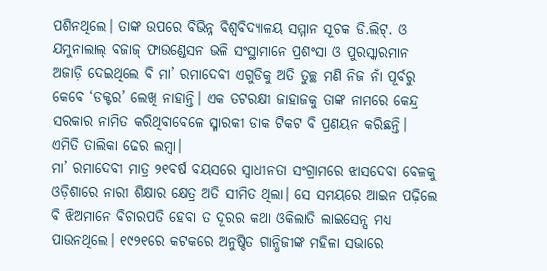ପଶିନଥିଲେ। ତାଙ୍କ ଉପରେ ବିଭିନ୍ନ ବିଶ୍ୱବିଦ୍ୟାଳୟ ସମ୍ମାନ ସୂଚକ ଡି.ଲିଟ୍. ଓ ଯମୁନାଲାଲ୍ ବଜାଜ୍ ଫାଉଣ୍ଡେସନ ଭଳି ସଂସ୍ଥାମାନେ ପ୍ରଶଂସା ଓ ପୁରସ୍କାରମାନ ଅଜାଡ଼ି ଦେଇଥିଲେ ବି ମା’ ରମାଦେବୀ ଏଗୁଡିକୁ ଅତି ତୁଚ୍ଛ ମଣି ନିଜ ନାଁ ପୂର୍ବରୁ କେବେ ‘ଡକ୍ଟର’ ଲେଖି ନାହାନ୍ତି। ଏକ ତଟରକ୍ଷୀ ଜାହାଜକୁ ତାଙ୍କ ନାମରେ କେନ୍ଦ୍ର ସରକାର ନାମିତ କରିଥିବାବେଳେ ସ୍ମାରକୀ ଡାକ ଟିକଟ ବି ପ୍ରଣୟନ କରିଛନ୍ତି। ଏମିତି ତାଲିକା ଢେର ଲମ୍ବା।
ମା’ ରମାଦେବୀ ମାତ୍ର ୨୧ବର୍ଷ ବୟସରେ ସ୍ୱାଧୀନତା ସଂଗ୍ରାମରେ ଝାସଦେବା ବେଳକୁ ଓଡ଼ିଶାରେ ନାରୀ ଶିକ୍ଷାର କ୍ଷେତ୍ର ଅତି ସୀମିତ ଥିଲା। ସେ ସମୟରେ ଆଇନ ପଢ଼ିଲେ ବି ଝିଅମାନେ ବିଚାରପତି ହେବା ତ ଦୂରର କଥା ଓକିଲାତି ଲାଇସେନ୍ସ ମଧ୍ୟ ପାଉନଥିଲେ। ୧୯୨୧ରେ କଟକରେ ଅନୁଷ୍ଠିତ ଗାନ୍ଧିଜୀଙ୍କ ମହିଳା ସଭାରେ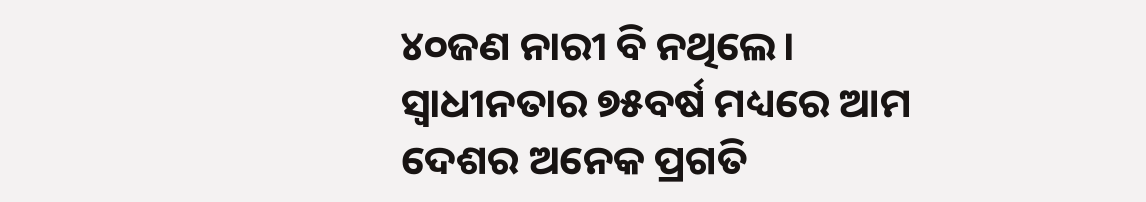୪୦ଜଣ ନାରୀ ବି ନଥିଲେ। ସ୍ୱାଧୀନତାର ୭୫ବର୍ଷ ମଧ୍ୟରେ ଆମ ଦେଶର ଅନେକ ପ୍ରଗତି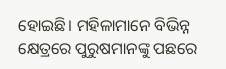ହୋଇଛି। ମହିଳାମାନେ ବିଭିନ୍ନ କ୍ଷେତ୍ରରେ ପୁରୁଷମାନଙ୍କୁ ପଛରେ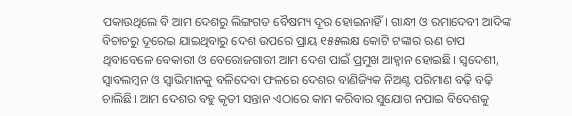ପକାଉଥିଲେ ବି ଆମ ଦେଶରୁ ଲିଙ୍ଗଗତ ବୈଷମ୍ୟ ଦୂର ହୋଇନାହିଁ। ଗାନ୍ଧୀ ଓ ରମାଦେବୀ ଆଦିଙ୍କ ବିଚାଚରୁ ଦୂରେଇ ଯାଇଥିବାରୁ ଦେଶ ଉପରେ ପ୍ରାୟ ୧୫୫ଲକ୍ଷ କୋଟି ଟଙ୍କାର ଋଣ ଚାପ ଥିବାବେଳେ ବେକାରୀ ଓ ବେରୋଜଗାରୀ ଆମ ଦେଶ ପାଇଁ ପ୍ରମୁଖ ଆହ୍ୱାନ ହୋଇଛି। ସ୍ୱଦେଶୀ, ସ୍ୱାବଲମ୍ବନ ଓ ସ୍ୱାଭିମାନକୁ ବଳିଦେବା ଫଳରେ ଦେଶର ବାଣିଜ୍ୟିକ ନିଅଣ୍ଟ ପରିମାଣ ବଢ଼ି ବଢ଼ି ଚାଲିଛି। ଆମ ଦେଶର ବହୁ କୃତୀ ସନ୍ତାନ ଏଠାରେ କାମ କରିବାର ସୁଯୋଗ ନପାଇ ବିଦେଶକୁ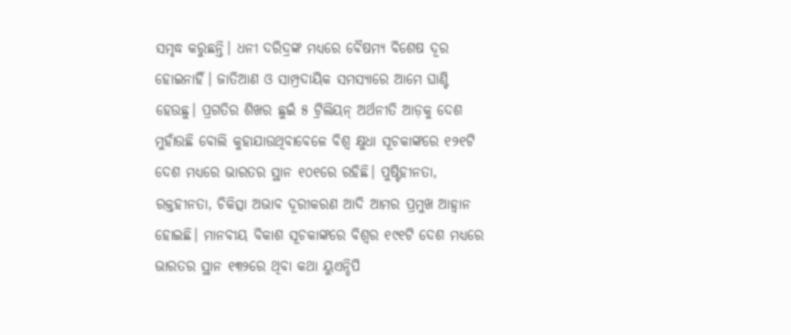ସମୃଦ୍ଧ କରୁଛନ୍ତି। ଧନୀ ଦରିଦ୍ରଙ୍କ ମଧ୍ୟରେ ବୈଷମ୍ୟ ବିଶେଷ ଦୂର ହୋଇନାହିଁ। ଜାତିଆଣ ଓ ସାମ୍ପ୍ରଦାୟିକ ସମସ୍ୟାରେ ଆମେ ଘାଣ୍ଟି ହେଉଛୁ। ପ୍ରଗତିର ଶିଖର ଛୁଇଁ ୫ ଟ୍ରିଲିୟନ୍ ଅର୍ଥନୀତି ଆଡ଼କୁ ଦେଶ ମୁହାଁଉଛି ବୋଲି କୁହାଯାଉଥିବାବେଳେ ବିଶ୍ୱ କ୍ଷୁଧା ସୂଚକାଙ୍କରେ ୧୨୧ଟି ଦେଶ ମଧ୍ୟରେ ଭାରତର ସ୍ଥାନ ୧୦୧ରେ ରହିଛି। ପୁଷ୍ଟିହୀନତା, ରକ୍ତହୀନତା, ଚିକିତ୍ସା ଅଭାବ ଦୂରୀକରଣ ଆଦି ଆମର ପ୍ରମୁଖ ଆହ୍ୱାନ ହୋଇଛି। ମାନବୀୟ ବିକାଶ ସୂଚକାଙ୍କରେ ବିଶ୍ୱର ୧୯୧ଟି ଦେଶ ମଧ୍ୟରେ ଭାରତର ସ୍ଥାନ ୧୩୨ରେ ଥିବା କଥା ୟୁଏନ୍ଡିପି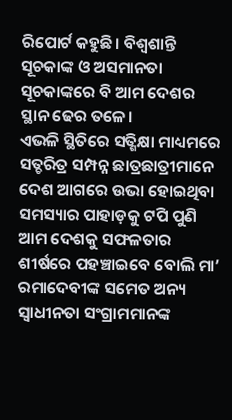ରିପୋର୍ଟ କହୁଛି। ବିଶ୍ୱଶାନ୍ତି ସୂଚକାଙ୍କ ଓ ଅସମାନତା ସୂଚକାଙ୍କରେ ବି ଆମ ଦେଶର ସ୍ଥାନ ଢେର ତଳେ।
ଏଭଳି ସ୍ଥିତିରେ ସତ୍ଶିକ୍ଷା ମାଧ୍ୟମରେ ସତ୍ଚରିତ୍ର ସମ୍ପନ୍ନ ଛାତ୍ରଛାତ୍ରୀମାନେ ଦେଶ ଆଗରେ ଉଭା ହୋଇଥିବା ସମସ୍ୟାର ପାହାଡ଼କୁ ଟପି ପୁଣି ଆମ ଦେଶକୁ ସଫଳତାର ଶୀର୍ଷରେ ପହଞ୍ଚାଇବେ ବୋଲି ମା’ ରମାଦେବୀଙ୍କ ସମେତ ଅନ୍ୟ ସ୍ୱାଧୀନତା ସଂଗ୍ରାମମାନଙ୍କ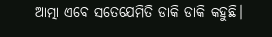ଆତ୍ମା ଏବେ ସତେଯେମିତି ଡାକି ଡାକି କହୁଛି।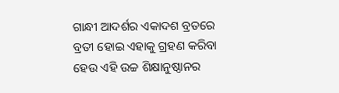ଗାନ୍ଧୀ ଆଦର୍ଶର ଏକାଦଶ ବ୍ରତରେ ବ୍ରତୀ ହୋଇ ଏହାକୁ ଗ୍ରହଣ କରିବା ହେଉ ଏହି ଉଚ୍ଚ ଶିକ୍ଷାନୁଷ୍ଠାନର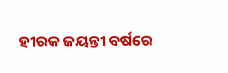ହୀରକ ଜୟନ୍ତୀ ବର୍ଷରେ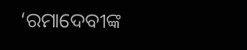‘ରମାଦେବୀଙ୍କ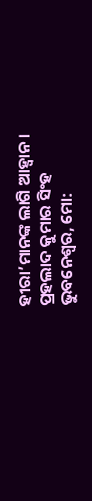ହୀରା’ମାନଙ୍କ ଲାଗି ଆହ୍ୱାନ।
ପ୍ରହଲାଦ କୁମାର ସିଂହ
ଭୁବନେଶ୍ୱର, ମୋ: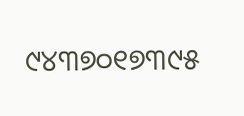୯୪୩୭୦୧୭୩୯୫